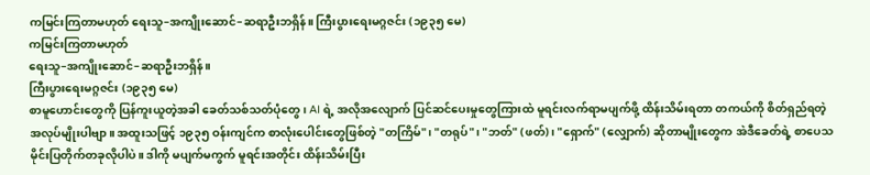ကမြင်းကြတာမဟုတ် ရေးသူ–အကျိုးဆောင်–ဆရာဦးဘရှိန်။ ကြီးပွားရေးမဂ္ဂဇင်း (၁၉၃၅ မေ)
ကမြင်းကြတာမဟုတ်
ရေးသူ–အကျိုးဆောင်–ဆရာဦးဘရှိန်။
ကြီးပွားရေးမဂ္ဂဇင်း (၁၉၃၅ မေ)
စာမူဟောင်းတွေကို ပြန်ကူးယူတဲ့အခါ ခေတ်သစ်သတ်ပုံတွေ၊ AI ရဲ့ အလိုအလျောက် ပြင်ဆင်ပေးမှုတွေကြားထဲ မူရင်းလက်ရာမပျက်ဖို့ ထိန်းသိမ်းရတာ တကယ်ကို စိတ်ရှည်ရတဲ့ အလုပ်မျိုးပါဗျာ။ အထူးသဖြင့် ၁၉၃၅ ဝန်းကျင်က စာလုံးပေါင်းတွေဖြစ်တဲ့ "တကြိမ်"၊ "တရုပ်"၊ "ဘတ်" (ဖတ်)၊ "ရှောက်" (လျှောက်) ဆိုတာမျိုးတွေက အဲဒီခေတ်ရဲ့ စာပေသမိုင်းပြတိုက်တခုလိုပါပဲ။ ဒါကို မပျက်မကွက် မူရင်းအတိုင်း ထိန်းသိမ်းပြီး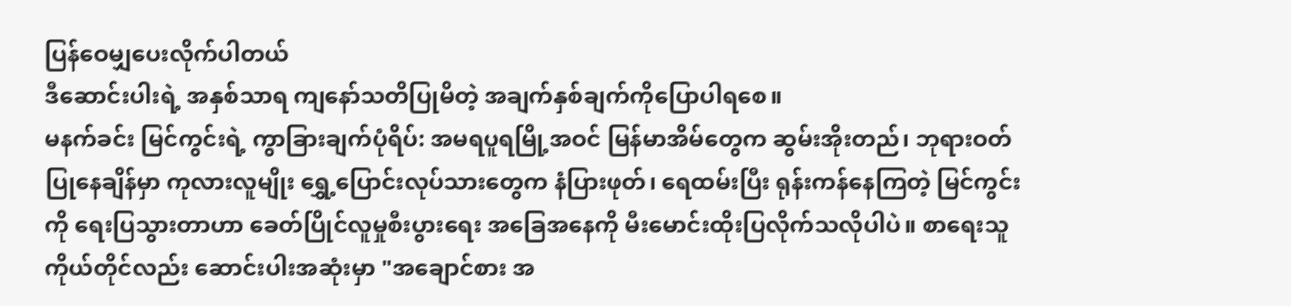ပြန်ဝေမျှပေးလိုက်ပါတယ်
ဒီဆောင်းပါးရဲ့ အနှစ်သာရ ကျနော်သတိပြုမိတဲ့ အချက်နှစ်ချက်ကိုပြောပါရစေ။
မနက်ခင်း မြင်ကွင်းရဲ့ ကွာခြားချက်ပုံရိပ်: အမရပူရမြို့အဝင် မြန်မာအိမ်တွေက ဆွမ်းအိုးတည်၊ ဘုရားဝတ်ပြုနေချိန်မှာ ကုလားလူမျိုး ရွှေ့ပြောင်းလုပ်သားတွေက နံပြားဖုတ်၊ ရေထမ်းပြီး ရုန်းကန်နေကြတဲ့ မြင်ကွင်းကို ရေးပြသွားတာဟာ ခေတ်ပြိုင်လူမှုစီးပွားရေး အခြေအနေကို မီးမောင်းထိုးပြလိုက်သလိုပါပဲ။ စာရေးသူကိုယ်တိုင်လည်း ဆောင်းပါးအဆုံးမှာ "အချောင်စား အ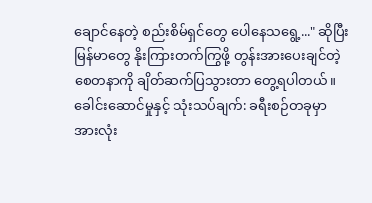ချောင်နေတဲ့ စည်းစိမ်ရှင်တွေ ပေါနေသရွေ့..." ဆိုပြီး မြန်မာတွေ နိုးကြားတက်ကြွဖို့ တွန်းအားပေးချင်တဲ့ စေတနာကို ချိတ်ဆက်ပြသွားတာ တွေ့ရပါတယ်။
ခေါင်းဆောင်မှုနှင့် သုံးသပ်ချက်: ခရီးစဉ်တခုမှာ အားလုံး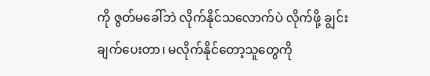ကို ဇွတ်မခေါ်ဘဲ လိုက်နိုင်သလောက်ပဲ လိုက်ဖို့ ချွင်းချက်ပေးတာ၊ မလိုက်နိုင်တော့သူတွေကို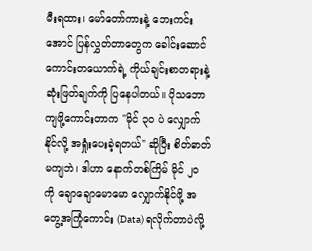မီးရထား၊ မော်တော်ကားနဲ့ ဘေးကင်းအောင် ပြန်လွှတ်တာတွေက ခေါင်းဆောင်ကောင်းတယောက်ရဲ့ ကိုယ်ချင်းစာတရားနဲ့ ဆုံးဖြတ်ချက်ကို ပြနေပါတယ်။ ပိုသဘောကျဖို့ကောင်းတာက "မိုင် ၃၀ ပဲ လျှောက်နိုင်လို့ အရှုံးပေးခဲ့ရတယ်" ဆိုပြီး စိတ်ဓာတ်မကျဘဲ၊ ဒါဟာ နောက်တစ်ကြိမ် မိုင် ၂၀ ကို ချောချောမောမော လျှောက်နိုင်ဖို့ အတွေ့အကြုံကောင်း (Data) ရလိုက်တာပဲလို့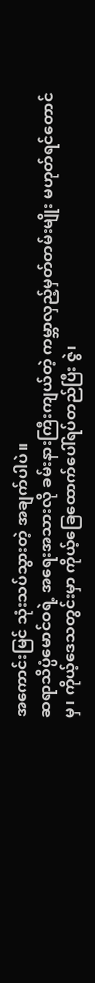အကောင်းမြင် သုံးသပ်သွားတဲ့ အချက်ပါပဲ။
ဆရာသိပ္ပံမောင်ဝရဲ့ အရေးအသားလို ခမ်းနားကြီးကျယ်တဲ့ ကမ္ဘာလှည့်မှတ်တမ်းမျိုး မဟုတ်ရင်တောင်မှ၊ ကိုယ့်ဒေသတွင်းမှာ ကိုယ့်ခြေထောက်ပေါ်ရပ်တည်ပြီး ဇွဲ၊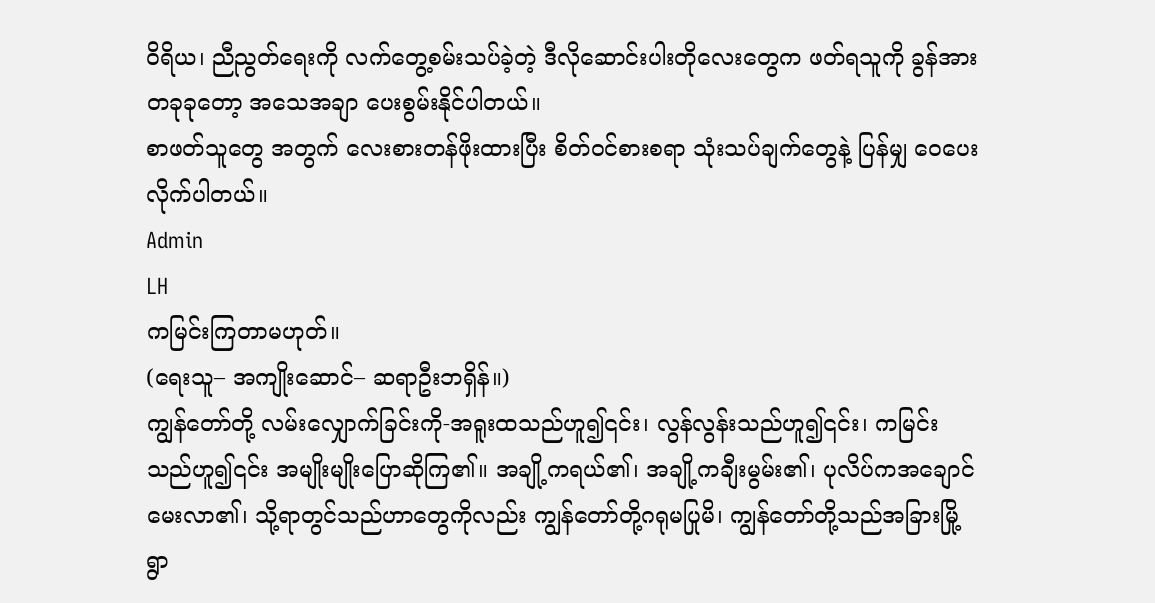ဝိရိယ၊ ညီညွတ်ရေးကို လက်တွေ့စမ်းသပ်ခဲ့တဲ့ ဒီလိုဆောင်းပါးတိုလေးတွေက ဖတ်ရသူကို ခွန်အားတခုခုတော့ အသေအချာ ပေးစွမ်းနိုင်ပါတယ်။
စာဖတ်သူတွေ အတွက် လေးစားတန်ဖိုးထားပြီး စိတ်ဝင်စားစရာ သုံးသပ်ချက်တွေနဲ့ ပြန်မျှ ဝေပေးလိုက်ပါတယ်။
Admin
LH
ကမြင်းကြတာမဟုတ်။
(ရေးသူ– အကျိုးဆောင်– ဆရာဦးဘရှိန်။)
ကျွန်တော်တို့ လမ်းလျှောက်ခြင်းကို-အရူးထသည်ဟူ၍၎င်း၊ လွန်လွန်းသည်ဟူ၍၎င်း၊ ကမြင်းသည်ဟူ၍၎င်း အမျိုးမျိုးပြောဆိုကြ၏။ အချို့ကရယ်၏၊ အချို့ကချီးမွမ်း၏၊ ပုလိပ်ကအချောင်မေးလာ၏၊ သို့ရာတွင်သည်ဟာတွေကိုလည်း ကျွန်တော်တို့ဂရုမပြုမိ၊ ကျွန်တော်တို့သည်အခြားမြို့ရွာ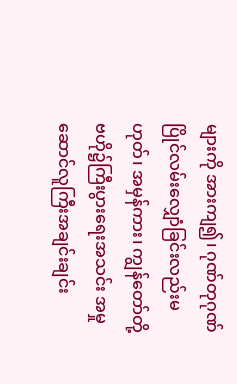များကို အားကျ၍၊ ဂုဏ်တုဂုဏ်ပြိုင်လမ်းလျှောံခြင်းလည်းမဟုတ်၊ အမှန်ကား၊ ကျွန်တော်တို့ဗဟို၌ကြီးပွားရေးအသင်း အမှုဆောင်လူကြီးအချင်းချင်း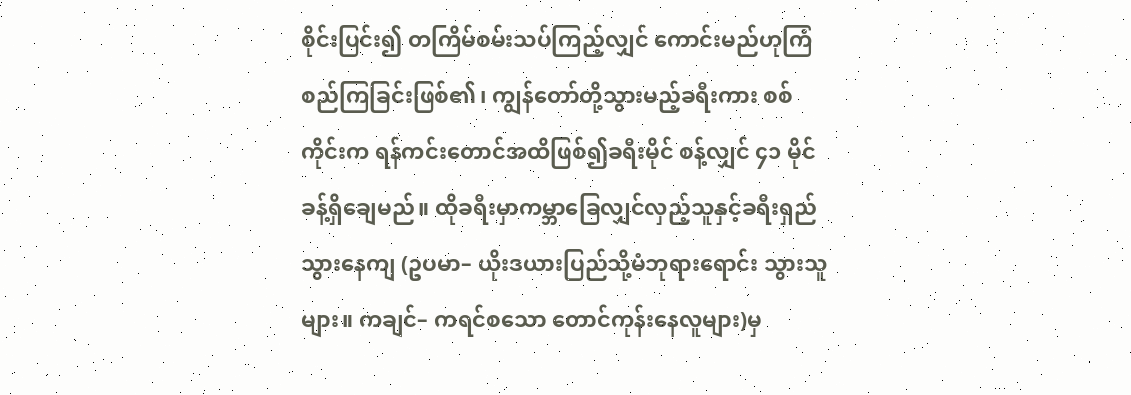စိုင်းပြင်း၍ တကြိမ်စမ်းသပ်ကြည့်လျှင် ကောင်းမည်ဟုကြံစည်ကြခြင်းဖြစ်၏၊ ကျွန်တော်တို့သွားမည့်ခရီးကား စစ်ကိုင်းက ရန်ကင်းတောင်အထိဖြစ်၍ခရီးမိုင် စန့်လျှင် ၄၁ မိုင်ခန့်ရှိချေမည်။ ထိုခရီးမှာကမ္ဘာခြေလျှင်လှည့်သူနှင့်ခရီးရှည်သွားနေကျ (ဥပမာ– ယိုးဒယားပြည်သို့မံဘုရားရောင်း သွားသူများ။ ကချင်– ကရင်စသော တောင်ကုန်းနေလူများ)မှ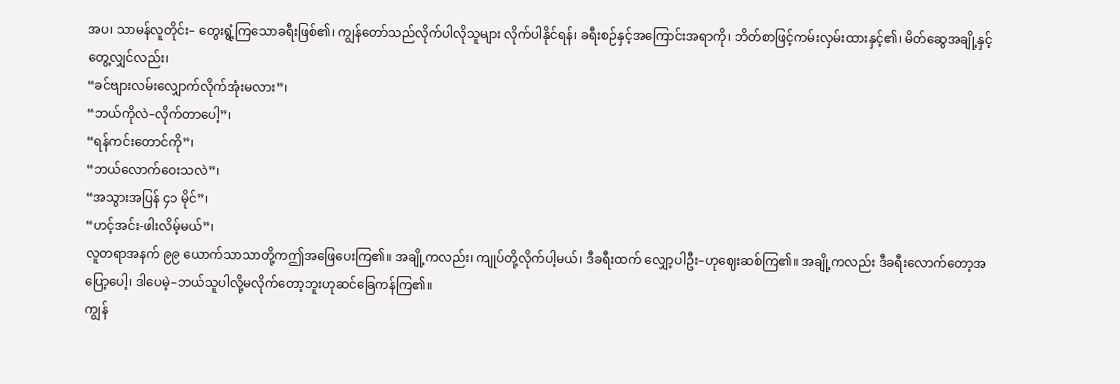အပ၊ သာမန်လူတိုင်း– တွေးရွံ့ကြသောခရီးဖြစ်၏၊ ကျွန်တော်သည်လိုက်ပါလိုသူများ လိုက်ပါနိုင်ရန်၊ ခရီးစဉ်နှင့်အကြောင်းအရာကို၊ ဘိတ်စာဖြင့်ကမ်းလှမ်းထားနှင့်၏၊ မိတ်ဆွေအချို့နှင့်တွေ့လျှင်လည်း၊
“ခင်ဗျားလမ်းလျှောက်လိုက်အုံးမလား”၊
“ဘယ်ကိုလဲ–လိုက်တာပေါ့”၊
“ရန်ကင်းတောင်ကို”၊
“ဘယ်လောက်ဝေးသလဲ”၊
“အသွားအပြန် ၄၁ မိုင်”၊
“ဟင့်အင်း-ဖါးလိမ့်မယ်”၊
လူတရာအနက် ၉၉ ယောက်သာသာတို့ကဤအဖြေပေးကြ၏။ အချို့ကလည်း၊ ကျုပ်တို့လိုက်ပါ့မယ်၊ ဒီခရီးထက် လျှော့ပါဦး–ဟုဈေးဆစ်ကြ၏။ အချို့ကလည်း ဒီခရီးလောက်တော့အပြော့ပေါ့၊ ဒါပေမဲ့–ဘယ်သူပါလို့မလိုက်တော့ဘူးဟုဆင်ခြေကန်ကြ၏။
ကျွန်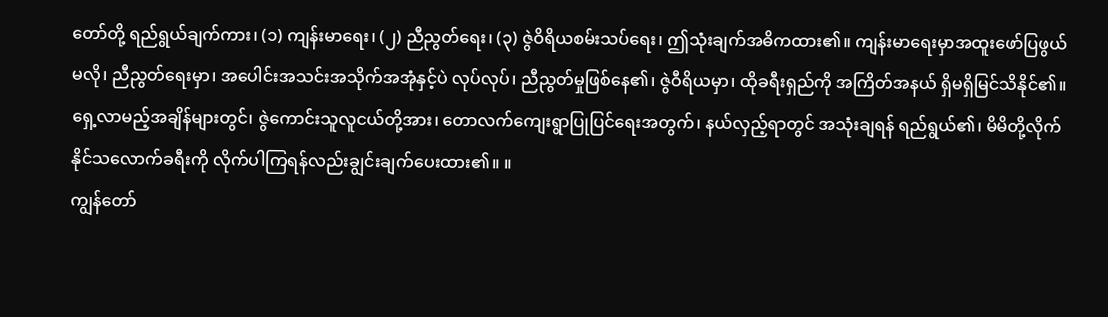တော်တို့ ရည်ရွယ်ချက်ကား၊ (၁) ကျန်းမာရေး၊ (၂) ညီညွတ်ရေး၊ (၃) ဇွဲဝိရိယစမ်းသပ်ရေး၊ ဤသုံးချက်အဓိကထား၏။ ကျန်းမာရေးမှာအထူးဖော်ပြဖွယ်မလို၊ ညီညွတ်ရေးမှာ၊ အပေါင်းအသင်းအသိုက်အအုံနှင့်ပဲ လုပ်လုပ်၊ ညီညွတ်မှုဖြစ်နေ၏၊ ဇွဲဝီရိယမှာ၊ ထိုခရီးရှည်ကို အကြိတ်အနယ် ရှိမရှိမြင်သိနိုင်၏။ ရှေ့လာမည့်အချိန်များတွင်၊ ဇွဲကောင်းသူလူငယ်တို့အား၊ တောလက်ကျေးရွာပြုပြင်ရေးအတွက်၊ နယ်လှည့်ရာတွင် အသုံးချရန် ရည်ရွယ်၏၊ မိမိတို့လိုက်နိုင်သလောက်ခရီးကို လိုက်ပါကြရန်လည်းချွင်းချက်ပေးထား၏။ ။
ကျွန်တော်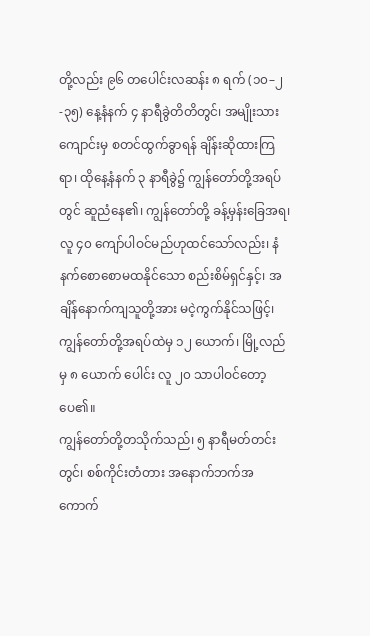တို့လည်း ၉၆ တပေါင်းလဆန်း ၈ ရက် (၁၀–၂-၃၅) နေ့နံနက် ၄ နာရီခွဲတိတိတွင်၊ အမျိုးသားကျောင်းမှ စတင်ထွက်ခွာရန် ချိန်းဆိုထားကြရာ၊ ထိုနေ့နံနက် ၃ နာရီခွဲ၌ ကျွန်တော်တို့အရပ်တွင် ဆူညံနေ၏၊ ကျွန်တော်တို့ ခန့်မှန်းခြေအရ၊ လူ ၄၀ ကျော်ပါဝင်မည်ဟုထင်သော်လည်း၊ နံနက်စောစောမထနိုင်သော စည်းစိမ်ရှင်နှင့်၊ အချိန်နောက်ကျသူတို့အား မငဲ့ကွက်နိုင်သဖြင့်၊ ကျွန်တော်တို့အရပ်ထဲမှ ၁၂ ယောက်၊ မြို့လည်မှ ၈ ယောက် ပေါင်း လူ ၂၀ သာပါဝင်တော့ပေ၏။
ကျွန်တော်တို့တသိုက်သည်၊ ၅ နာရီမတ်တင်းတွင်၊ စစ်ကိုင်းတံတား အနောက်ဘက်အကောက်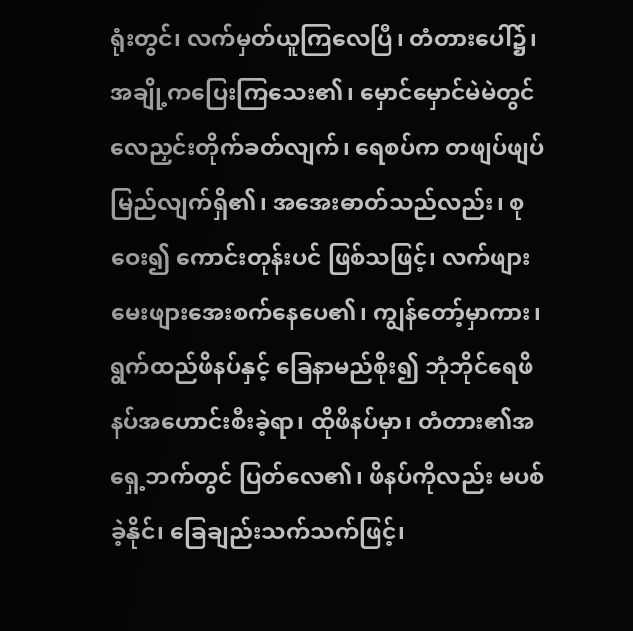ရုံးတွင်၊ လက်မှတ်ယူကြလေပြီ၊ တံတားပေါ်၌၊ အချို့ကပြေးကြသေး၏၊ မှောင်မှောင်မဲမဲတွင် လေညှင်းတိုက်ခတ်လျက်၊ ရေစပ်က တဖျပ်ဖျပ်မြည်လျက်ရှိ၏၊ အအေးဓာတ်သည်လည်း၊ စုဝေး၍ ကောင်းတုန်းပင် ဖြစ်သဖြင့်၊ လက်ဖျားမေးဖျားအေးစက်နေပေ၏၊ ကျွန်တော့်မှာကား၊ ရွက်ထည်ဖိနပ်နှင့် ခြေနာမည်စိုး၍ ဘုံဘိုင်ရေဖိနပ်အဟောင်းစီးခဲ့ရာ၊ ထိုဖိနပ်မှာ၊ တံတား၏အရှေ့ဘက်တွင် ပြတ်လေ၏၊ ဖိနပ်ကိုလည်း မပစ်ခဲ့နိုင်၊ ခြေချည်းသက်သက်ဖြင့်၊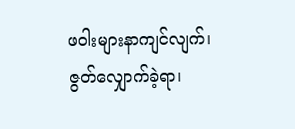ဖဝါးများနာကျင်လျက်၊ ဇွတ်လျှောက်ခဲ့ရာ၊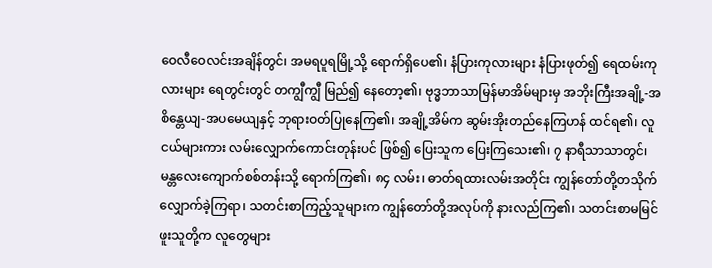ဝေလီဝေလင်းအချိန်တွင်၊ အမရပူရမြို့သို့ ရောက်ရှိပေ၏၊ နံပြားကုလားများ နံပြားဖုတ်၍ ရေထမ်းကုလားများ ရေတွင်းတွင် တကျွီကျွီ မြည်၍ နေတော့၏၊ ဗုဒ္ဓဘာသာမြန်မာအိမ်များမှ အဘိုးကြီးအချို့-အစိန္တေယျ-အပမေယျနှင့် ဘုရားဝတ်ပြုနေကြ၏၊ အချို့အိမ်က ဆွမ်းအိုးတည်နေကြဟန် ထင်ရ၏၊ လူငယ်များကား လမ်းလျှောက်ကောင်းတုန်းပင် ဖြစ်၍ ပြေးသူက ပြေးကြသေး၏၊ ၇ နာရီသာသာတွင်၊ မန္တလေးကျောက်စစ်တန်းသို့ ရောက်ကြ၏၊ ၈၄ လမ်း၊ ဓာတ်ရထားလမ်းအတိုင်း ကျွန်တော်တို့တသိုက် လျှောက်ခဲ့ကြရာ၊ သတင်းစာကြည့်သူများက ကျွန်တော်တို့အလုပ်ကို နားလည်ကြ၏၊ သတင်းစာမမြင်ဖူးသူတို့က လူတွေများ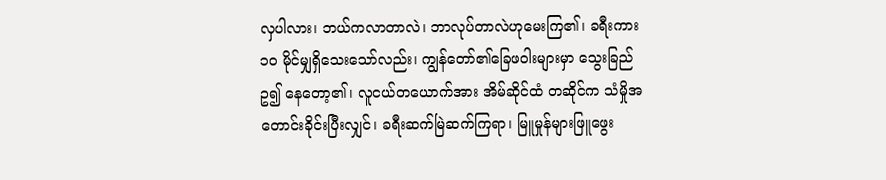လှပါလား၊ ဘယ်ကလာတာလဲ၊ ဘာလုပ်တာလဲဟုမေးကြ၏၊ ခရီးကား ၁၀ မိုင်မျှရှိသေးသော်လည်း၊ ကျွန်တော်၏ခြေဖဝါးများမှာ သွေးခြည်ဥ၍ နေတော့၏၊ လူငယ်တယောက်အား အိမ်ဆိုင်ထံ တဆိုင်က သံမှိုအတောင်းခိုင်းပြီးလျှင်၊ ခရီးဆက်မြဲဆက်ကြရာ၊ မြူမှုန်များဖြူဖွေး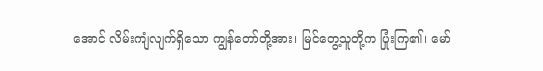အောင် လိမ်းကျံလျက်ရှိသော ကျွန်တော်တို့အား၊ မြင်တွေ့သူတို့က ပြုံးကြ၏၊ မော်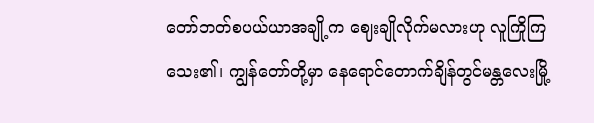တော်ဘတ်စပယ်ယာအချို့က ဈေးချိုလိုက်မလားဟု လူကြိုကြသေး၏၊ ကျွန်တော်တို့မှာ နေရောင်တောက်ချိန်တွင်မန္တလေးမြို့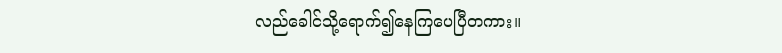လည်ခေါင်သို့ရောက်၍နေကြပေပြီတကား။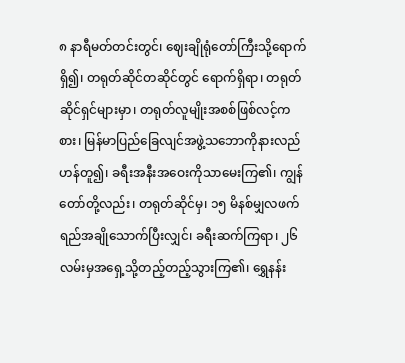၈ နာရီမတ်တင်းတွင်၊ ဈေးချိုရုံတော်ကြီးသို့ရောက်ရှိ၍၊ တရုတ်ဆိုင်တဆိုင်တွင် ရောက်ရှိရာ၊ တရုတ်ဆိုင်ရှင်များမှာ၊ တရုတ်လူမျိုးအစစ်ဖြစ်လင့်ကစား၊ မြန်မာပြည်ခြေလျင်အဖွဲ့သဘောကိုနားလည်ဟန်တူ၍၊ ခရီးအနီးအဝေးကိုသာမေးကြ၏၊ ကျွန်တော်တို့လည်း၊ တရုတ်ဆိုင်မှ၊ ၁၅ မိနစ်မျှလဖက်ရည်အချိုသောက်ပြီးလျှင်၊ ခရီးဆက်ကြရာ၊ ၂၆ လမ်းမှအရှေ့သို့တည့်တည့်သွားကြ၏၊ ရွှေနန်း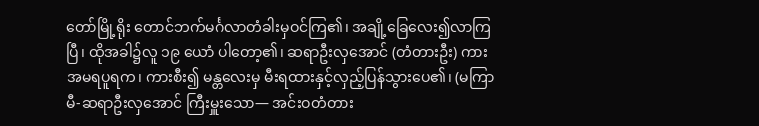တော်မြို့ရိုး တောင်ဘက်မင်္ဂလာတံခါးမှဝင်ကြ၏၊ အချို့ခြေလေး၍လာကြပြီ၊ ထိုအခါ၌လူ ၁၉ ယောံ ပါတော့၏၊ ဆရာဦးလှအောင် (တံတားဦး) ကား အမရပူရက၊ ကားစီး၍ မန္တလေးမှ မီးရထားနှင့်လှည့်ပြန်သွားပေ၏၊ (မကြာမီ-ဆရာဦးလှအောင် ကြီးမှူးသော— အင်းဝတံတား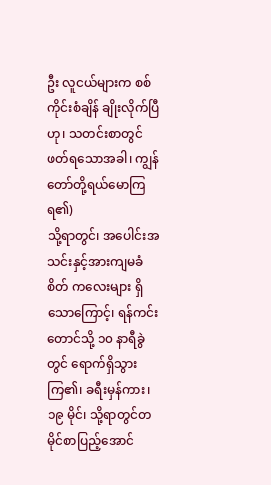ဦး လူငယ်များက စစ်ကိုင်းစံချိန် ချိုးလိုက်ပြီဟု၊ သတင်းစာတွင်ဖတ်ရသောအခါ၊ ကျွန်တော်တို့ရယ်မောကြရ၏)
သို့ရာတွင်၊ အပေါင်းအသင်းနှင့်အားကျမခံစိတ် ကလေးများ ရှိသောကြောင့်၊ ရန်ကင်းတောင်သို့ ၁၀ နာရီခွဲတွင် ရောက်ရှိသွားကြ၏၊ ခရီးမှန်ကား၊ ၁၉ မိုင်၊ သို့ရာတွင်တမိုင်စာပြည့်အောင်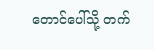တောင်ပေါ်သို့ တက်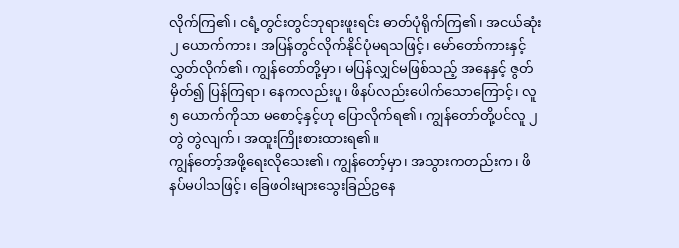လိုက်ကြ၏၊ ငရံ့တွင်းတွင်ဘုရားဖူးရင်း ဓာတ်ပုံရိုက်ကြ၏၊ အငယ်ဆုံး ၂ ယောက်ကား၊ အပြန်တွင်လိုက်နိုင်ပုံမရသဖြင့်၊ မော်တော်ကားနှင့် လွှတ်လိုက်၏၊ ကျွန်တော်တို့မှာ၊ မပြန်လျှင်မဖြစ်သည့် အနေနှင့် ဇွတ်မှိတ်၍ ပြန်ကြရာ၊ နေကလည်းပူ၊ ဖိနပ်လည်းပေါက်သောကြောင့်၊ လူ ၅ ယောက်ကိုသာ မစောင့်နှင့်ဟု ပြောလိုက်ရ၏၊ ကျွန်တော်တို့ပင်လူ ၂ တွဲ တွဲလျက်၊ အထူးကြိုးစားထားရ၏။
ကျွန်တော့်အဖို့ရေးလိုသေး၏၊ ကျွန်တော့်မှာ၊ အသွားကတည်းက၊ ဖိနပ်မပါသဖြင့်၊ ခြေဖဝါးများသွေးခြည်ဥနေ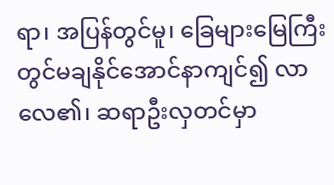ရာ၊ အပြန်တွင်မူ၊ ခြေများမြေကြီးတွင်မချနိုင်အောင်နာကျင်၍ လာလေ၏၊ ဆရာဦးလှတင်မှာ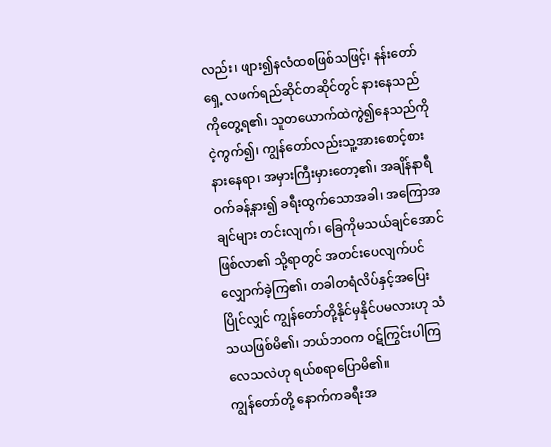လည်း၊ ဖျား၍နလံထစဖြစ်သဖြင့်၊ နန်းတော်ရှေ့ လဖက်ရည်ဆိုင်တဆိုင်တွင် နားနေသည်ကိုတွေ့ရ၏၊ သူတယောက်ထဲကွဲ၍နေသည်ကိုငဲ့ကွက်၍၊ ကျွန်တော်လည်းသူ့အားစောင့်စားနားနေရာ၊ အမှားကြီးမှားတော့၏၊ အချိန်နာရီဝက်ခန့်နား၍ ခရီးထွက်သောအခါ၊ အကြောအချင်များ တင်းလျက်၊ ခြေကိုမသယ်ချင်အောင် ဖြစ်လာ၏ သို့ရာတွင် အတင်းပေလျက်ပင်လျှောက်ခဲ့ကြ၏၊ တခါတရံလိပ်နှင့်အပြေးပြိုင်လျှင် ကျွန်တော်တို့နိုင်မှနိုင်ပမလားဟု သံသယဖြစ်မိ၏၊ ဘယ်ဘဝက ဝဋ်ကြွင်းပါကြလေသလဲဟု ရယ်စရာပြောမိ၏။
ကျွန်တော်တို့ နောက်ကခရီးအ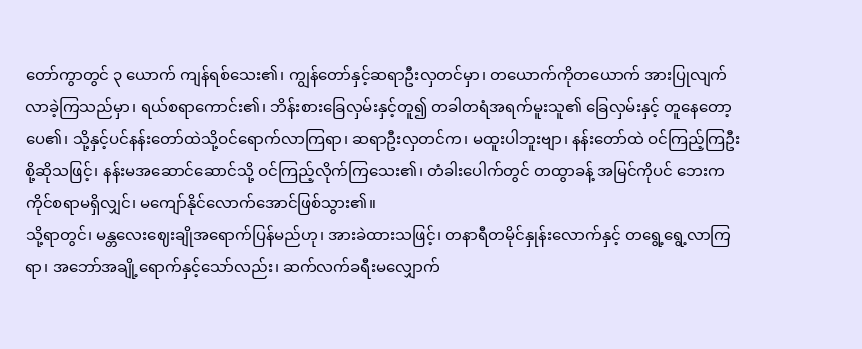တော်ကွာတွင် ၃ ယောက် ကျန်ရစ်သေး၏၊ ကျွန်တော်နှင့်ဆရာဦးလှတင်မှာ၊ တယောက်ကိုတယောက် အားပြုလျက် လာခဲ့ကြသည်မှာ၊ ရယ်စရာကောင်း၏၊ ဘိန်းစားခြေလှမ်းနှင့်တူ၍ တခါတရံအရက်မူးသူ၏ ခြေလှမ်းနှင့် တူနေတော့ပေ၏၊ သို့နှင့်ပင်နန်းတော်ထဲသို့ဝင်ရောက်လာကြရာ၊ ဆရာဦးလှတင်က၊ မထူးပါဘူးဗျာ၊ နန်းတော်ထဲ ဝင်ကြည့်ကြဦးစို့ဆိုသဖြင့်၊ နန်းမအဆောင်ဆောင်သို့ ဝင်ကြည့်လိုက်ကြသေး၏၊ တံခါးပေါက်တွင် တထွာခန့် အမြင်ကိုပင် ဘေးကကိုင်စရာမရှိလျှင်၊ မကျော်နိုင်လောက်အောင်ဖြစ်သွား၏။
သို့ရာတွင်၊ မန္တလေးဈေးချိုအရောက်ပြန်မည်ဟု၊ အားခဲထားသဖြင့်၊ တနာရီတမိုင်နှုန်းလောက်နှင့် တရွေ့ရွေ့လာကြရာ၊ အဘော်အချို့ရောက်နှင့်သော်လည်း၊ ဆက်လက်ခရီးမလျှောက်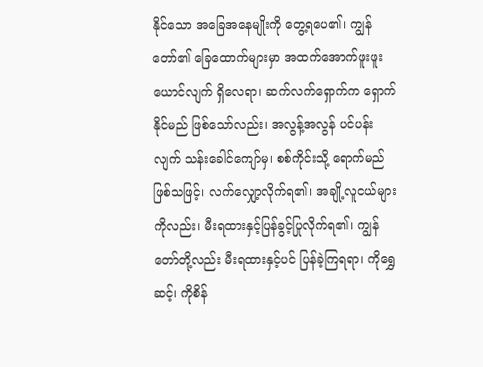နိုင်သော အခြေအနေမျိုးကို တွေ့ရပေ၏၊ ကျွန်တော်၏ ခြေထောက်များမှာ အထက်အောက်ဖူးဖူးယောင်လျက် ရှိလေရာ၊ ဆက်လက်ရှောက်က ရှောက်နိုင်မည် ဖြစ်သော်လည်း၊ အလွန့်အလွန် ပင်ပန်းလျက် သန်းခေါင်ကျော်မှ၊ စစ်ကိုင်းသို့ ရောက်မည် ဖြစ်သဖြင့်၊ လက်လျှော့လိုက်ရ၏၊ အချို့လူငယ်များကိုလည်း၊ မီးရထားနှင့်ပြန်ခွင့်ပြုလိုက်ရ၏၊ ကျွန်တော်တို့လည်း မီးရထားနှင့်ပင် ပြန်ခဲ့ကြရရာ၊ ကိုရွှေဆင့်၊ ကိုစိန်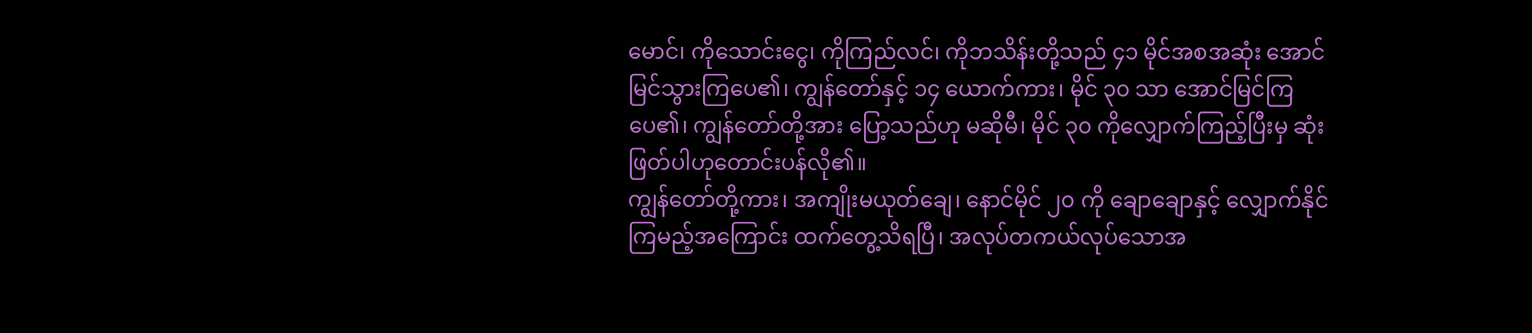မောင်၊ ကိုသောင်းငွေ၊ ကိုကြည်လင်၊ ကိုဘသိန်းတို့သည် ၄၁ မိုင်အစအဆုံး အောင်မြင်သွားကြပေ၏၊ ကျွန်တော်နှင့် ၁၄ ယောက်ကား၊ မိုင် ၃၀ သာ အောင်မြင်ကြပေ၏၊ ကျွန်တော်တို့အား ပြော့သည်ဟု မဆိုမီ၊ မိုင် ၃၀ ကိုလျှောက်ကြည့်ပြီးမှ ဆုံးဖြတ်ပါဟုတောင်းပန်လို၏။
ကျွန်တော်တို့ကား၊ အကျိုးမယုတ်ချေ၊ နောင်မိုင် ၂၀ ကို ချောချောနှင့် လျှောက်နိုင်ကြမည့်အကြောင်း ထက်တွေ့သိရပြီ၊ အလုပ်တကယ်လုပ်သောအ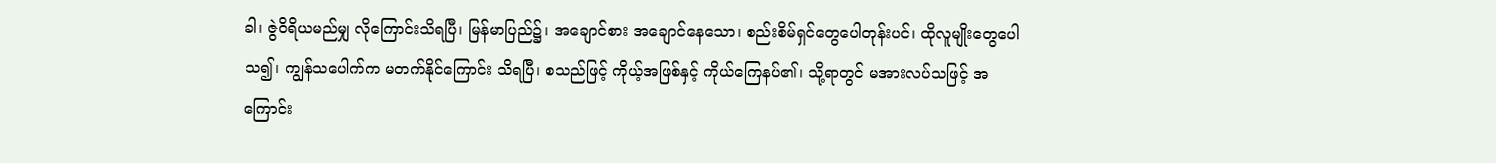ခါ၊ ဇွဲဝိရိယမည်မျှ လိုကြောင်းသိရပြီ၊ မြန်မာပြည်၌၊ အချောင်စား အချောင်နေသော၊ စည်းစိမ်ရှင်တွေပေါတုန်းပင်၊ ထိုလူမျိုးတွေပေါသ၍၊ ကျွန်သပေါက်က မတက်နိုင်ကြောင်း သိရပြီ၊ စသည်ဖြင့် ကိုယ့်အဖြစ်နှင့် ကိုယ်ကြေနပ်၏၊ သို့ရာတွင် မအားလပ်သဖြင့် အကြောင်း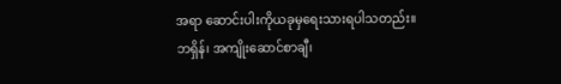အရာ ဆောင်းပါးကိုယခုမှရေးသားရပါသတည်း။
ဘရှိန်၊ အကျိုးဆောင်စာချီ၊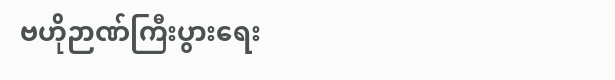ဗဟိုဉာဏ်ကြီးပွားရေး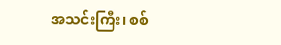အသင်းကြီး၊ စစ်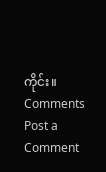ကိုင်း။
Comments
Post a Comment